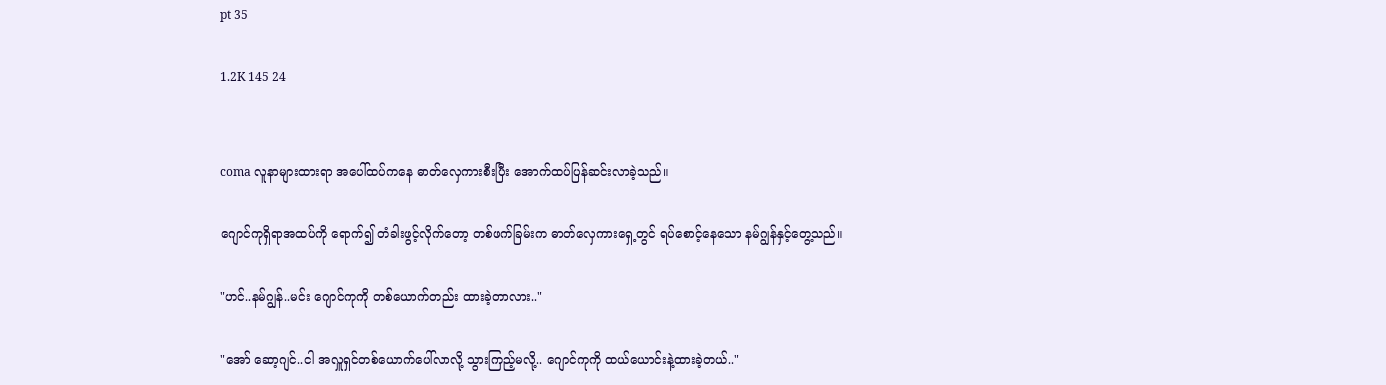pt 35

1.2K 145 24


coma လူနာများထားရာ အပေါ်ထပ်ကနေ ဓာတ်လှေကားစီးပြီး အောက်ထပ်ပြန်ဆင်းလာခဲ့သည်။

ဂျောင်ကုရှိရာအထပ်ကို ရောက်၍ တံခါးဖွင့်လိုက်တော့ တစ်ဖက်ခြမ်းက ဓာတ်လှေကားရှေ့တွင် ရပ်စောင့်နေသော နမ်ဂျွန်နှင့်တွေ့သည်။

"ဟင်..နမ်ဂျွန်..မင်း ဂျောင်ကုကို တစ်ယောက်တည်း ထားခဲ့တာလား.."

"အော် ဆော့ဂျင်..ငါ အလှူရှင်တစ်ယောက်ပေါ်လာလို့ သွားကြည့်မလို့.. ဂျောင်ကုကို ထယ်ယောင်းနဲ့ထားခဲ့တယ်.."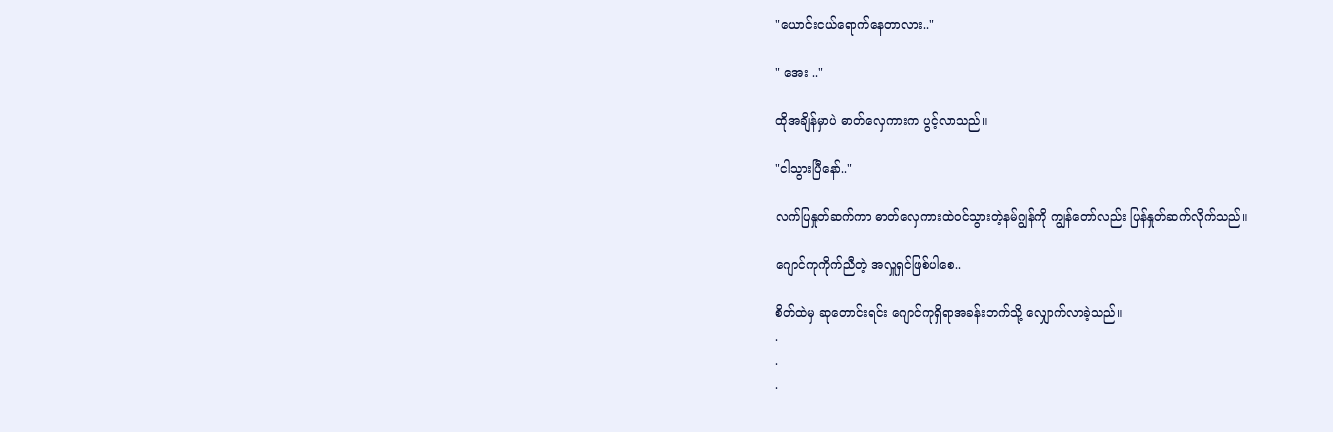"ယောင်းငယ်ရောက်နေတာလား.."

" အေး .."

ထိုအချိန်မှာပဲ ဓာတ်လှေကားက ပွင့်လာသည်။

"ငါသွားပြီနော်.."

လက်ပြနှုတ်ဆက်ကာ ဓာတ်လှေကားထဲဝင်သွားတဲ့နမ်ဂျွန်ကို ကျွန်တော်လည်း ပြန်နှုတ်ဆက်လိုက်သည်။

ဂျောင်ကုကိုက်ညီတဲ့ အလှူရှင်ဖြစ်ပါစေ..

စိတ်ထဲမှ ဆုတောင်းရင်း ဂျောင်ကုရှိရာအခန်းဘက်သို့ လျှောက်လာခဲ့သည်။
.
.
.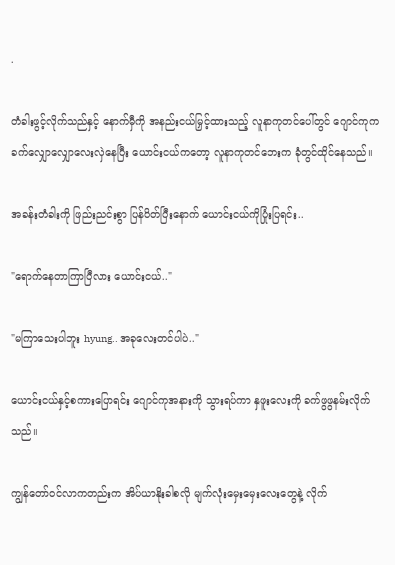.

တံခါးဖွင့်လိုက်သည်နှင့် နောက်မှီကို အနည်းငယ်မြှင့်ထားသည့် လူနာကုတင်ပေါ်တွင် ဂျောင်ကုက ခက်လျှောလျှောလေးလှဲနေပြီး ယောင်းငယ်ကတော့ လူနာကုတင်ဘေးက ခုံတွင်ထိုင်နေသည်။

အခန်းတံခါးကို ဖြည်းညင်းစွာ ပြန်ပိတ်ပြီးနောက် ယောင်းငယ်ကိုပြုံးပြရင်း..

"ရောက်နေတာကြာပြီလား ယောင်းငယ်.."

"မကြာသေးပါဘူး hyung.. အခုလေးတင်ပါပဲ.."

ယောင်းငယ်နှင့်စကားပြောရင်း ဂျောင်ကုအနားကို သွားရပ်ကာ နှဖူးလေးကို ခက်ဖွဖွနမ်းလိုက်သည်။

ကျွန်တော်ဝင်လာကတည်းက အိပ်ယာနိုးခါစလို မျက်လုံးမှေးမှေးလေးတွေနဲ့ လိုက်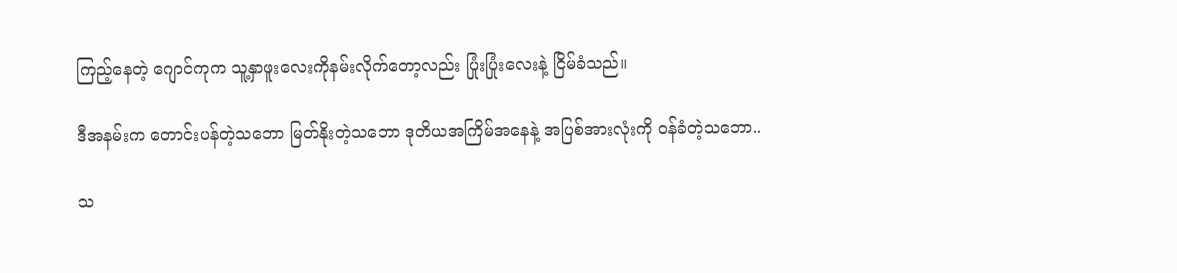ကြည့်နေတဲ့ ဂျောင်ကုက သူ့နှာဖူးလေးကိုနမ်းလိုက်တော့လည်း ပြုံးပြုံးလေးနဲ့ ငြိမ်ခံသည်။

ဒီအနမ်းက တောင်းပန်တဲ့သဘော မြတ်နိုးတဲ့သဘော ဒုတိယအကြိမ်အနေနဲ့ အပြစ်အားလုံးကို ဝန်ခံတဲ့သဘော..

သ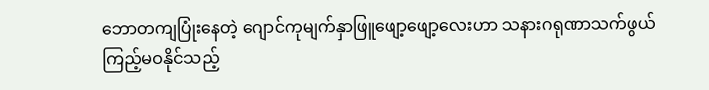ဘောတကျပြုံးနေတဲ့ ဂျောင်ကုမျက်နှာဖြူဖျော့ဖျော့လေးဟာ သနားဂရုဏာသက်ဖွယ် ကြည့်မဝနိုင်သည့်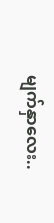မျက်နှာလေး..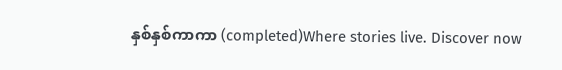နှစ်နှစ်ကာကာ (completed)Where stories live. Discover now